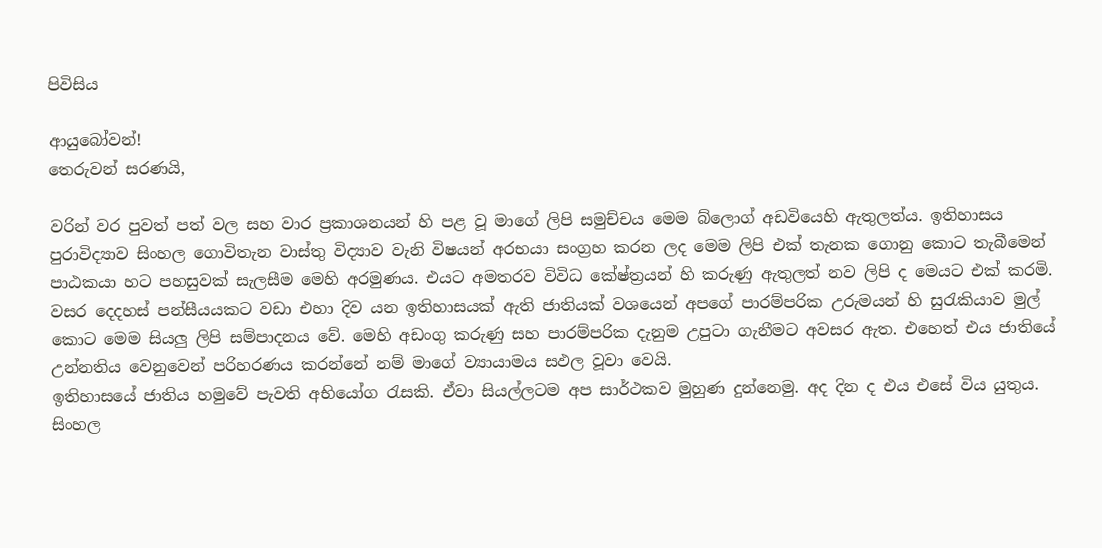පිවිසිය

ආයුබෝවන්!
තෙරුවන් සරණයි,

වරින් වර පුවත් පත් වල සහ වාර ප්‍රකාශනයන් හි පළ වූ මාගේ ලිපි සමුච්චය මෙම බ්ලොග් අඩවියෙහි ඇතුලත්ය. ඉතිහාසය පුරාවිද්‍යාව සිංහල ගොවිතැන වාස්තු විද්‍යාව වැනි විෂයන් අරභයා සංග්‍රහ කරන ලද මෙම ලිපි එක් තැනක ගොනු කොට තැබීමෙන් පාඨකයා හට පහසුවක් සැලසීම මෙහි අරමුණය. එයට අමතරව විවිධ කේෂ්ත්‍රයන් හි කරුණු ඇතුලත් නව ලිපි ද මෙයට එක් කරමි.
වසර දෙදහස් පන්සීයයකට වඩා එහා දිව යන ඉතිහාසයක් ඇති ජාතියක් වශයෙන් අපගේ පාරම්පරික උරුමයන් හි සුරැකියාව මුල් කොට මෙම සියලු ලිපි සම්පාදනය වේ. මෙහි අඩංගු කරුණු සහ පාරම්පරික දැනුම උපුටා ගැනීමට අවසර ඇත. එහෙත් එය ජාතියේ උන්නතිය වෙනුවෙන් පරිහරණය කරන්නේ නම් මාගේ ව්‍යායාමය සඵල වූවා වෙයි.
ඉතිහාසයේ ජාතිය හමුවේ පැවති අභියෝග රැසකි. ඒවා සියල්ලටම අප සාර්ථකව මුහුණ දුන්නෙමු. අද දින ද එය එසේ විය යුතුය. සිංහල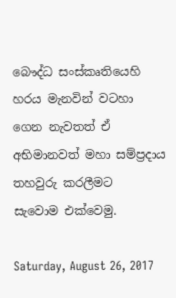බෞද්ධ සංස්කෘතියෙහි හරය මැනවින් වටහා ගෙන නැවතත් ඒ අභිමානවත් මහා සම්ප්‍රදාය තහවුරු කරලීමට සැවොම ‍එක්වෙමු.

Saturday, August 26, 2017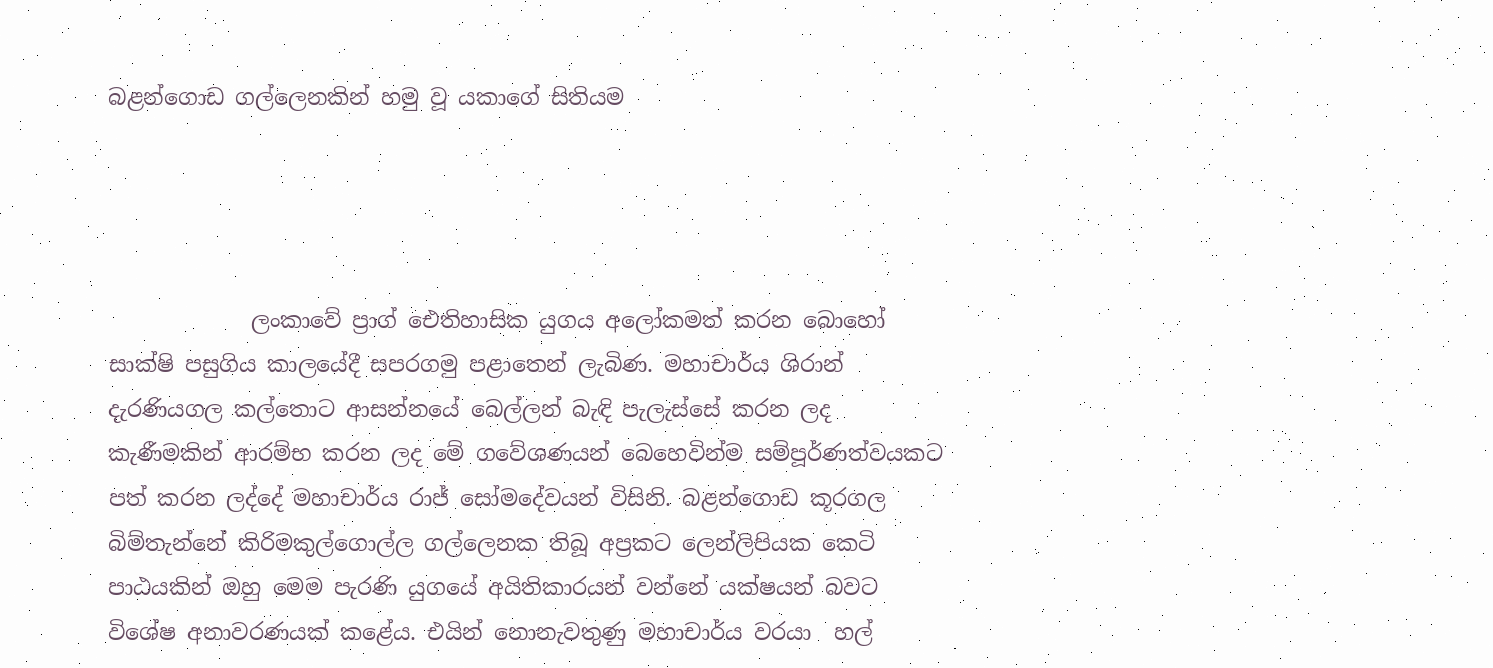බළන්ගොඩ ගල්ලෙනකින් හමු වූ යකාගේ සිතියම




             ලංකාවේ ප්‍රාග් ඓතිහාසික යුගය අලෝකමත් කරන බොහෝ සාක්ෂි පසුගිය කාලයේදී සපරගමු පළාතෙන් ලැබිණ. මහාචාර්ය ශිරාන් දැරණියගල කල්තොට ආසන්නයේ බෙල්ලන් බැඳි පැලැස්සේ කරන ලද කැණීමකින් ආරම්භ කරන ලද මේ ගවේශණයන් බෙහෙවින්ම සම්පූර්ණත්වයකට පත් කරන ලද්දේ මහාචාර්ය රාජ් සෝමදේවයන් විසිනි. බළන්ගොඩ කූරගල බිම්තැන්නේ කිරිමකුල්ගොල්ල ගල්ලෙනක තිබූ අප්‍රකට ලෙන්ලිපියක කෙටි පාඨයකින් ඔහු මෙම පැරණි යුගයේ අයිතිකාරයන් වන්නේ යක්ෂයන් බවට විශේෂ අනාවරණයක් කළේය. එයින් නොනැවතුණු මහාචාර්ය වරයා  හල්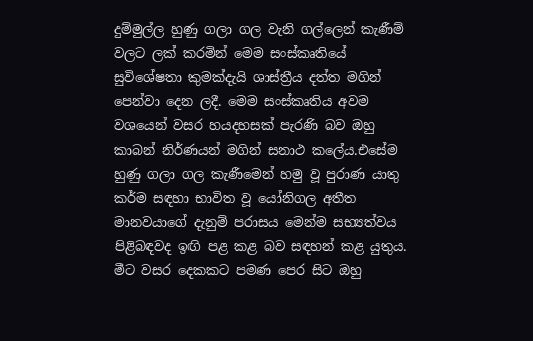දුම්මුල්ල හුණු ගලා ගල වැනි ගල්ලෙන් කැණීම් වලට ලක් කරමින් මෙම සංස්කෘතියේ සුවිශේෂතා කුමක්දැයි ශාස්ත්‍රීය දත්ත මගින් පෙන්වා දෙන ලදී. මෙම සංස්කෘතිය අවම වශයෙන් වසර හයදහසක් පැරණි බව ඔහු කාබන් නිර්ණයන් මගින් සනාථ කලේය.එසේම හුණු ගලා ගල කැණීමෙන් හමු වූ පුරාණ යාතු කර්ම සඳහා භාවිත වූ යෝනිගල අතීත මානවයාගේ දැනුම් පරාසය මෙන්ම සභ්‍යත්වය පිළිබඳවද ඉඟි පළ කළ බව සඳහන් කළ යුතුය. මීට වසර දෙකකට පමණ පෙර සිට ඔහු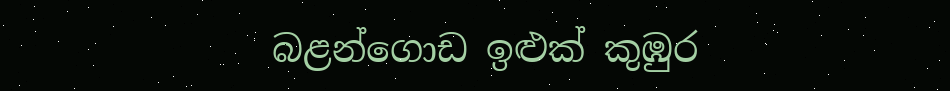බළන්ගොඩ ඉළුක් කුඹුර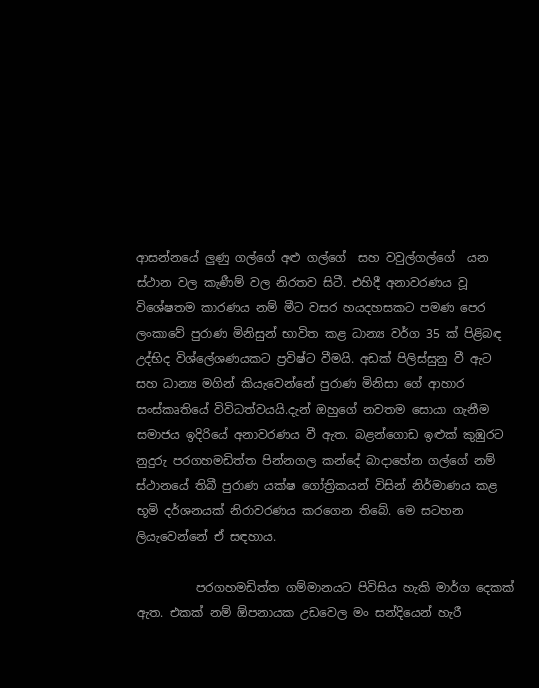ආසන්නයේ ලුණු ගල්ගේ අළු ගල්ගේ  සහ වවුල්ගල්ගේ  යන ස්ථාන වල කැණීම් වල නිරතව සිටී. එහිදී අනාවරණය වූ විශේෂතම කාරණය නම් මීට වසර හයදහසකට පමණ පෙර ලංකාවේ පුරාණ මිනිසුන් භාවිත කළ ධාන්‍ය වර්ග 35 ක් පිළිබඳ උද්භිද විශ්ලේශණයකට ප්‍රවිෂ්ට වීමයි. අඩක් පිලිස්සුනු වී ඇට සහ ධාන්‍ය මගින් කියැවෙන්නේ පුරාණ මිනිසා ගේ ආහාර සංස්කෘතියේ විවිධත්වයයි.දැන් ඔහුගේ නවතම සොයා ගැනීම සමාජය ඉදිරියේ අනාවරණය වී ඇත. බළන්ගොඩ ඉළුක් කුඹුරට නුදුරු පරගහමඩිත්ත පින්නගල කන්දේ බාදාහේන ගල්ගේ නම් ස්ථානයේ තිබී පුරාණ යක්ෂ ගෝත්‍රිකයන් විසින් නිර්මාණය කළ භූමි දර්ශනයක් නිරාවරණය කරගෙන තිබේ. මෙ සටහන ලියැවෙන්නේ ඒ සඳහාය.

          පරගහමඩිත්ත ගම්මානයට පිවිසිය හැකි මාර්ග දෙකක් ඇත. එකක් නම් ඕපනායක උඩවෙල මං සන්දියෙන් හැරී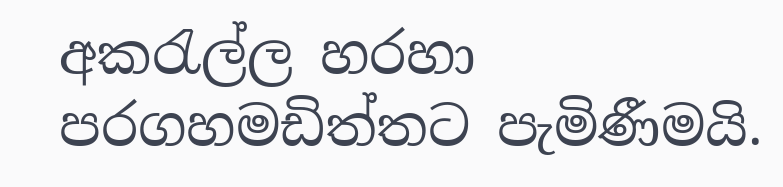අකරැල්ල හරහා පරගහමඩිත්තට පැමිණීමයි.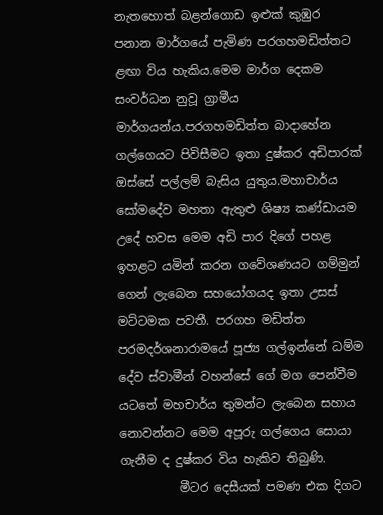නැතහොත් බළන්ගොඩ ඉළුක් කුඹුර පනාන මාර්ගයේ පැමිණ පරගහමඩිත්තට ළඟා විය හැකිය.මෙම මාර්ග දෙකම සංවර්ධන නුවූ ග්‍රාමීය මාර්ගයන්ය.පරගහමඩිත්ත බාදාහේන ගල්ගෙයට පිවිසීමට ඉතා දුෂ්කර අඩිපාරක් ඔස්සේ පල්ලම් බැසිය යුතුය.මහාචාර්ය සෝමදේව මහතා ඇතුළු ශිෂ්‍ය කණ්ඩායම උදේ හවස මෙම අඩි පාර දිගේ පහළ ඉහළට යමින් කරන ගවේශණයට ගම්මුන් ගෙන් ලැබෙන සහයෝගයද ඉතා උසස් මට්ටමක පවතී. පරගහ මඩිත්ත පරමදර්ශනාරාමයේ පූජ්‍ය ගල්ඉන්නේ ධම්ම දේව ස්වාමීන් වහන්සේ ගේ මග පෙන්වීම යටතේ මහචාර්ය තුමන්ට ලැබෙන සහාය නොවන්නට මෙම අපූරු ගල්ගෙය සොයා ගැනීම ද දුෂ්කර විය හැකිව තිබුණි.
          මීටර දෙසීයක් පමණ එක දිගට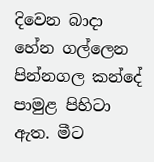දිවෙන බාදා හේන ගල්ලෙන පින්නගල කන්දේ පාමුළ පිහිටා ඇත. මීට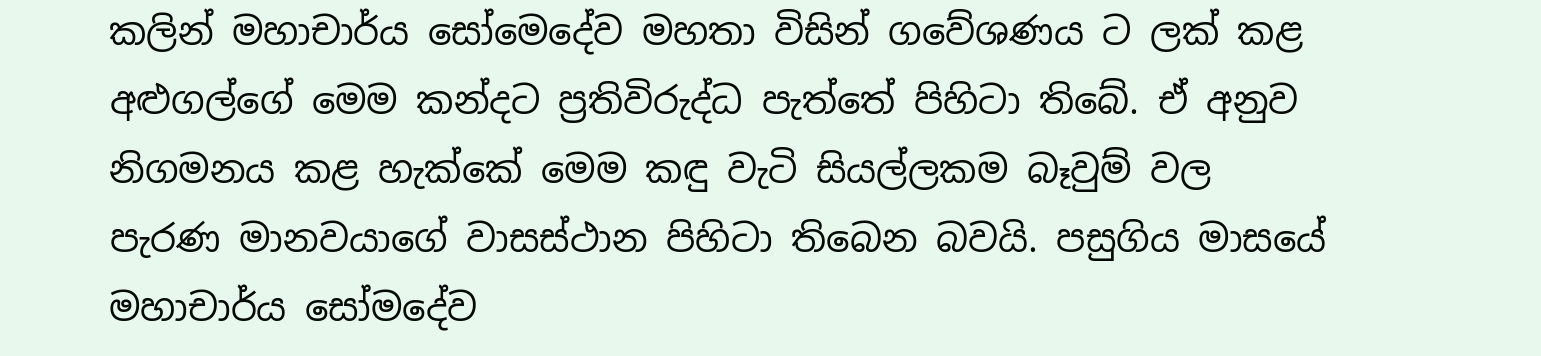කලින් මහාචාර්ය සෝමෙදේව මහතා විසින් ගවේශණය ට ලක් කළ අළුගල්ගේ මෙම කන්දට ප්‍රතිවිරුද්ධ පැත්තේ පිහිටා තිබේ. ඒ අනුව නිගමනය කළ හැක්කේ මෙම කඳු වැටි සියල්ලකම බෑවුම් වල පැරණ මානවයාගේ වාසස්ථාන පිහිටා තිබෙන බවයි. පසුගිය මාසයේ මහාචාර්ය සෝමදේව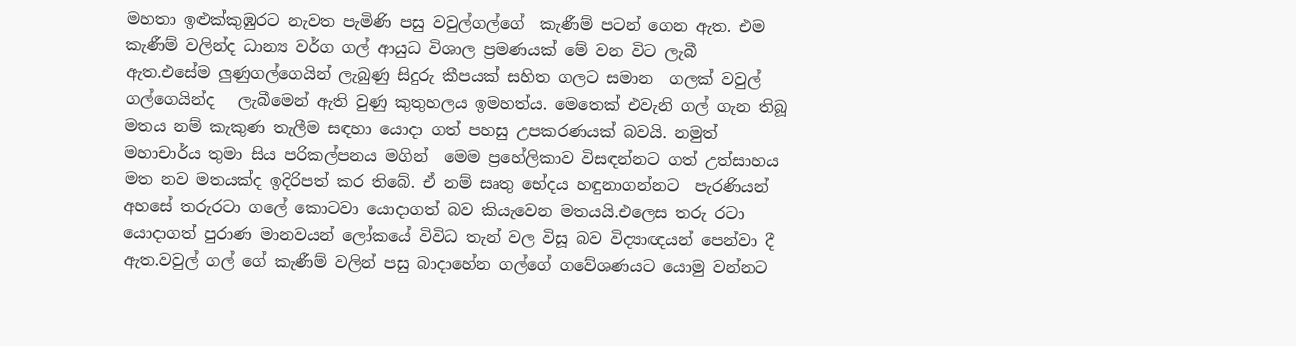මහතා ඉළුක්කුඹුරට නැවත පැමිණි පසු වවුල්ගල්ගේ  කැණීම් පටන් ගෙන ඇත. එම කැණීම් වලින්ද ධාන්‍ය වර්ග ගල් ආයුධ විශාල ප්‍රමණයක් මේ වන විට ලැබී ඇත.එසේම ලුණුගල්ගෙයින් ලැබුණු සිදුරු කීපයක් සහිත ගලට සමාන  ගලක් වවුල් ගල්ගෙයින්ද   ලැබීමෙන් ඇති වුණු කුතුහලය ඉමහත්ය. මෙතෙක් එවැනි ගල් ගැන තිබූ මතය නම් කැකුණ තැලීම සඳහා යොදා ගත් පහසු උපකරණයක් බවයි. නමුත් මහාචාර්ය තුමා සිය පරිකල්පනය මගින්  මෙම ප්‍රහේලිකාව විසඳන්නට ගත් උත්සාහය මත නව මතයක්ද ඉදිරිපත් කර තිබේ. ඒ නම් සෘතු භේදය හඳුනාගන්නට  පැරණියන් අහසේ තරුරටා ගලේ කොටවා යොදාගත් බව කියැවෙන මතයයි.එලෙස තරු රටා යොදාගත් පුරාණ මානවයන් ලෝකයේ විවිධ තැන් වල විසූ බව විද්‍යාඥයන් පෙන්වා දී ඇත.වවුල් ගල් ගේ කැණීම් වලින් පසු බාදාහේන ගල්ගේ ගවේශණයට යොමු වන්නට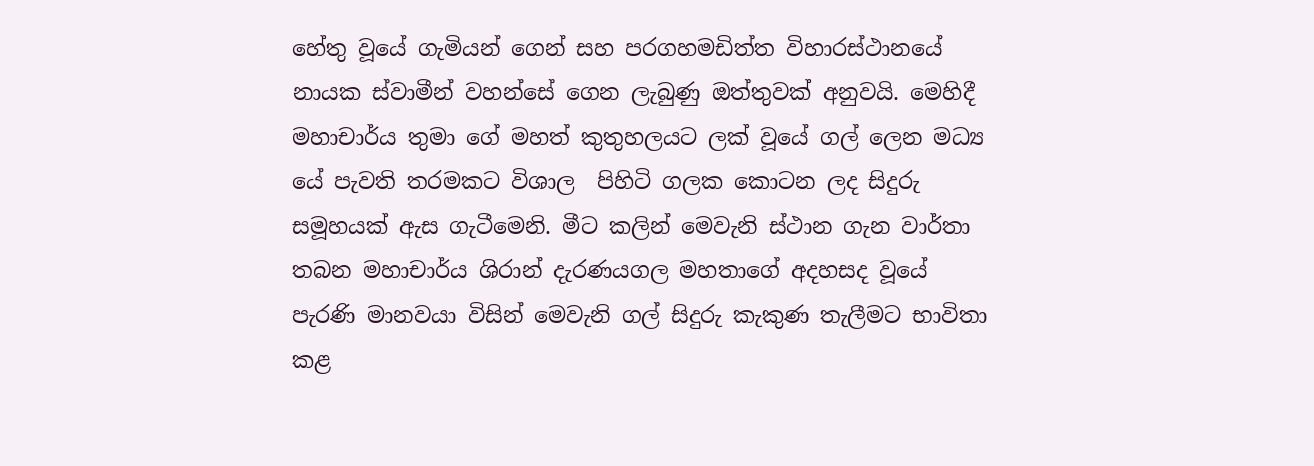හේතු වූයේ ගැමියන් ගෙන් සහ පරගහමඩිත්ත විහාරස්ථානයේ නායක ස්වාමීන් වහන්සේ ගෙන ලැබුණු ඔත්තුවක් අනුවයි. මෙහිදී  මහාචාර්ය තුමා ගේ මහත් කුතුහලයට ලක් වූයේ ගල් ලෙන මධ්‍ය යේ පැවති තරමකට විශාල  පිහිටි ගලක කොටන ලද සිදුරු සමූහයක් ඇස ගැටීමෙනි. මීට කලින් මෙවැනි ස්ථාන ගැන වාර්තා තබන මහාචාර්ය ශිරාන් දැරණයගල මහතාගේ අදහසද වූයේ පැරණි මානවයා විසින් මෙවැනි ගල් සිදුරු කැකුණ තැලීමට භාවිතා කළ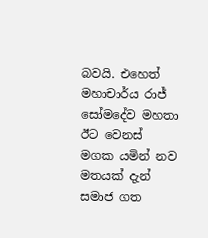බවයි. එහෙත් මහාචාර්ය රාජ් සෝමදේව මහතා ඊට වෙනස් මගක යමින් නව මතයක් දැන් සමාජ ගත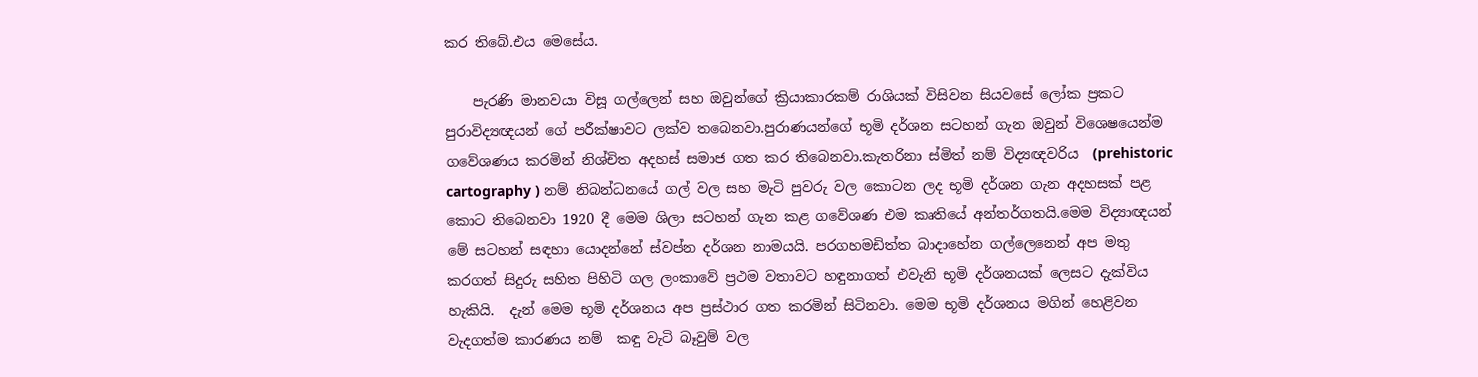කර තිබේ.එය මෙසේය.

    පැරණි මානවයා විසූ ගල්ලෙන් සහ ඔවුන්ගේ ක්‍රියාකාරකම් රාශියක් විසිවන සියවසේ ලෝක ප්‍රකට පුරාවිද්‍යඥයන් ගේ පරීක්ෂාවට ලක්ව තබෙනවා.පුරාණයන්ගේ භූමි දර්ශන සටහන් ගැන ඔවුන් විශෙෂයෙන්ම ගවේශණය කරමින් නිශ්චිත අදහස් සමාජ ගත කර තිබෙනවා.කැතරිනා ස්මිත් නම් විද්‍යඥවරිය  (prehistoric cartography ) නම් නිබන්ධනයේ ගල් වල සහ මැටි පුවරු වල කොටන ලද භූමි දර්ශන ගැන අදහසක් පළ කොට තිබෙනවා 1920 දී මෙම ශිලා සටහන් ගැන කළ ගවේශණ එම කෘතියේ අන්තර්ගතයි.මෙම විද්‍යාඥයන් මේ සටහන් සඳහා යොදන්නේ ස්වප්න දර්ශන නාමයයි. පරගහමඩිත්ත බාදාහේන ගල්ලෙනෙන් අප මතු කරගත් සිදුරු සහිත පිහිටි ගල ලංකාවේ ප්‍රථම වතාවට හඳුනාගත් එවැනි භූමි දර්ශනයක් ලෙසට දැක්විය හැකියි.  දැන් මෙම භූමි දර්ශනය අප ප්‍රස්ථාර ගත කරමින් සිටිනවා. මෙම භූමි දර්ශනය මගින් හෙළිවන වැදගත්ම කාරණය නම්  කඳු වැටි බෑවුම් වල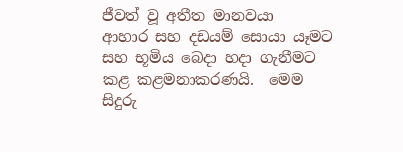ජීවත් වූ අතීත මානවයා  ආහාර සහ දඩයම් සොයා යෑමට සහ භූමිය බෙදා හදා ගැනීමට කළ කළමනාකරණයි.  මෙම  සිදුරු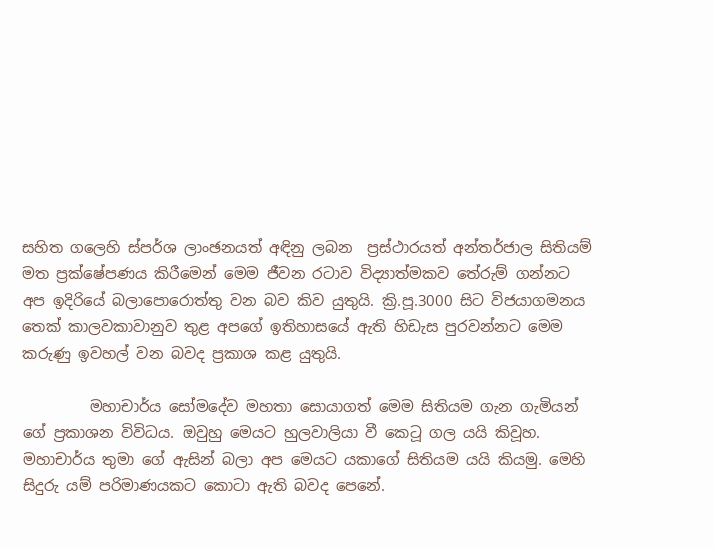සහිත ගලෙහි ස්පර්ශ ලාංඡනයත් අඳිනු ලබන  ප්‍රස්ථාරයත් අන්තර්ජාල සිතියම් මත ප්‍රක්ෂේපණය කිරීමෙන් මෙම ජීවන රටාව විද්‍යාත්මකව තේරුම් ගන්නට අප ඉදිරියේ බලාපොරොත්තු වන බව කිව යුතුයි. ක්‍රි.පූ.3000 සිට විජයාගමනය තෙක් කාලවකාවානුව තුළ අපගේ ඉතිහාසයේ ඇති හිඩැස පුරවන්නට මෙම කරුණු ඉවහල් වන බවද ප්‍රකාශ කළ යුතුයි.

         මහාචාර්ය සෝමදේව මහතා සොයාගත් මෙම සිතියම ගැන ගැමියන් ගේ ප්‍රකාශන විවිධය. ඔවුහු මෙයට හුලවාලියා වී කෙටූ ගල යයි කිවූහ. මහාචාර්ය තුමා ගේ ඇසින් බලා අප මෙයට යකාගේ සිතියම යයි කියමු. මෙහි සිදුරු යම් පරිමාණයකට කොටා ඇති බවද පෙනේ.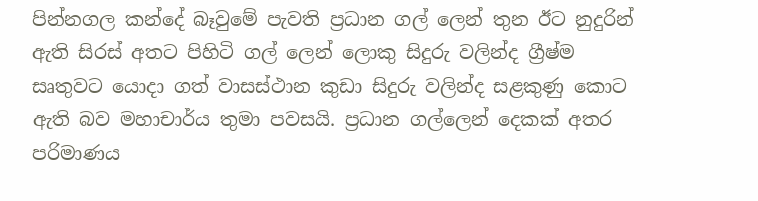පින්නගල කන්දේ බෑවුමේ පැවති ප්‍රධාන ගල් ලෙන් තුන ඊට නුදුරින් ඇති සිරස් අතට පිහිටි ගල් ලෙන් ලොකු සිදුරු වලින්ද ග්‍රීෂ්ම සෘතුවට යොදා ගත් වාසස්ථාන කුඩා සිදුරු වලින්ද සළකුණු කොට ඇති බව මහාචාර්ය තුමා පවසයි. ප්‍රධාන ගල්ලෙන් දෙකක් අතර පරිමාණය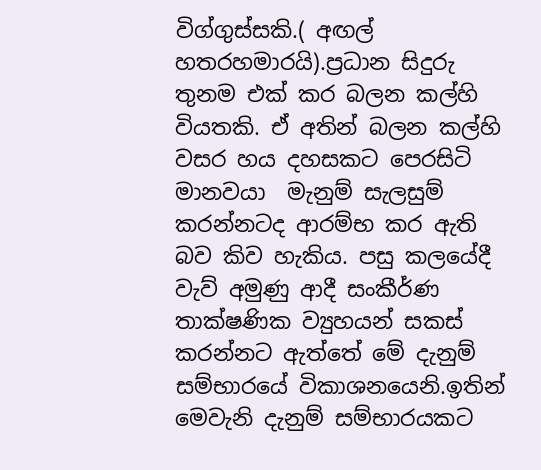විග්ගුස්සකි.( අඟල් හතරහමාරයි).ප්‍රධාන සිදුරු තුනම එක් කර බලන කල්හි වියතකි. ඒ අතින් බලන කල්හි වසර හය දහසකට පෙරසිටි මානවයා  මැනුම් සැලසුම් කරන්නටද ආරම්භ කර ඇති බව කිව හැකිය. පසු කලයේදී වැව් අමුණු ආදී සංකීර්ණ තාක්ෂණික ව්‍යුහයන් සකස් කරන්නට ඇත්තේ මේ දැනුම් සම්භාරයේ විකාශනයෙනි.ඉතින් මෙවැනි දැනුම් සම්භාරයකට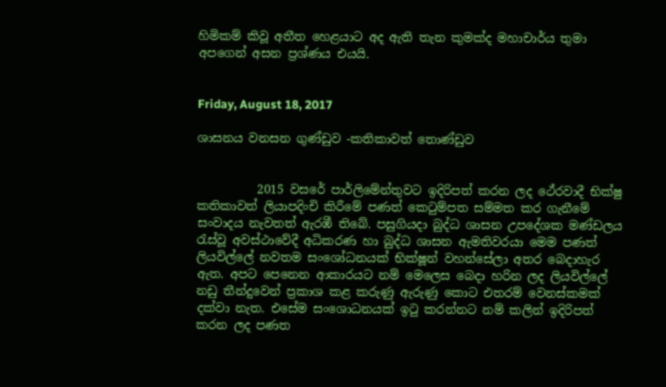හිමිකම් කිවූ අතීත හෙළයාට අද ඇති තැන කුමක්ද මහාචාර්ය තුමා අපගෙන් අසන ප්‍රශ්ණය එයයි.


Friday, August 18, 2017

ශාසනය වනසන ගුණ්ඩුව -කතිකාවත් තොණ්ඩුව


          2015 වසරේ පාර්ලිමේන්තුවට ඉදිරිපත් කරන ලද ථේරවාදී භික්ෂු කතිකාවත් ලියාපදිංචි කිරීමේ පණත් කෙටුම්පත සම්මත කර ගැනීමේ සංවාදය නැවතත් ඇරඹී තිබේ. පසුගියදා බුද්ධ ශාසන උපදේශක මණ්ඩලය රැස්වූ අවස්ථාවේදී අධිකරණ හා බුද්ධ ශාසන ඇමතිවරයා මෙම පණත් ලියවිල්ලේ නවතම සංශෝධනයක් භික්ෂූන් වහන්සේලා අතර බෙදාහැර ඇත. අපට පෙනෙන ආකාරයට නම් මෙලෙස බෙදා හරින ලද ලියවිල්ලේ නඩු තීන්දුවෙන් ප්‍රකාශ කළ කරුණු ඇරුණු කොට එතරම් වෙනස්කමක් දක්වා නැත. එසේම සංශොධනයක් ඉටු කරන්නට නම් කලින් ඉදිරිපත් කරන ලද පණත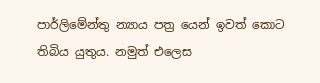පාර්ලිමේන්තු න්‍යාය පත්‍ර යෙන් ඉවත් කොට තිබිය යුතුය. නමුත් එලෙස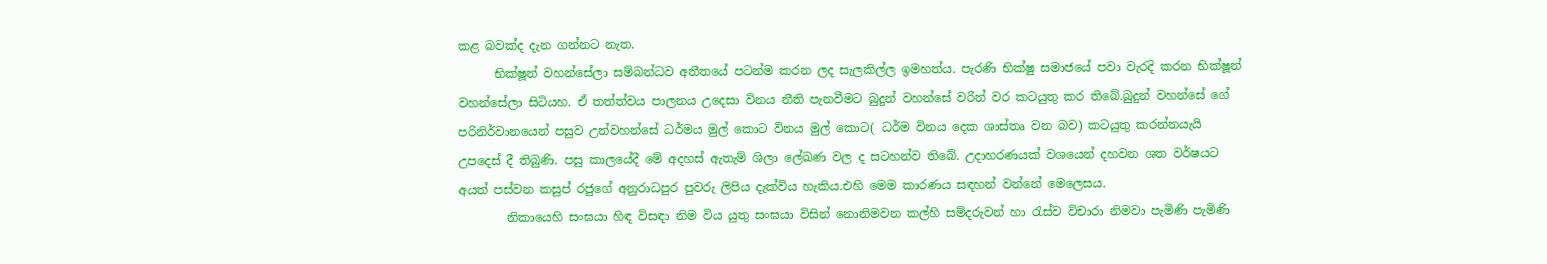කළ බවක්ද දැන ගන්නට නැත.
      භික්ෂූන් වහන්සේලා සම්බන්ධව අතීතයේ පටන්ම කරන ලද සැලකිල්ල ඉමහත්ය. පැරණි භික්ෂු සමාජයේ පවා වැරදි කරන භික්ෂූන් වහන්සේලා සිටියහ. ඒ තත්ත්වය පාලනය උදෙසා විනය නීති පැනවීමට බුදුන් වහන්සේ වරින් වර කටයුතු කර තිබේ.බුදුන් වහන්සේ ගේ පරිනිර්වානයෙන් පසුව උන්වහන්සේ ධර්මය මුල් කොට විනය මුල් කොට( ධර්ම විනය දෙක ශාස්තෘ වන බව) කටයුතු කරන්නයැයි උපදෙස් දී තිබුණි. පසු කාලයේදී මේ අදහස් ඇතැම් ශිලා ලේඛණ වල ද සටහන්ව තිබේ. උදාහරණයක් වශයෙන් දහවන ශත වර්ෂයට අයත් පස්වන කසුප් රජුගේ අනුරාධපුර පුවරු ලිපිය දැක්විය හැකිය.එහි මෙම කාරණය සඳහන් වන්නේ මෙලෙසය.
        නිකායෙහි සංඝයා හිඳ විසඳා නිම විය යුතු සංඝයා විසින් නොනිමවන කල්හි සම්දරුවන් හා රැස්ව විචාරා නිමවා පැමිණි පැමිණි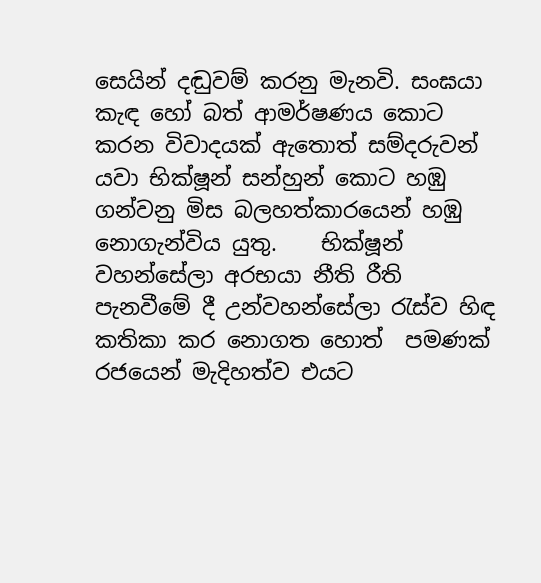සෙයින් දඬුවම් කරනු මැනවි. සංඝයා කැඳ හෝ බත් ආමර්ෂණය කොට කරන විවාදයක් ඇතොත් සම්දරුවන් යවා භික්ෂූන් සන්හුන් කොට හඹු ගන්වනු මිස බලහත්කාරයෙන් හඹු නොගැන්විය යුතු.    භික්ෂූන් වහන්සේලා අරභයා නීති රීති පැනවීමේ දී උන්වහන්සේලා රැස්ව හිඳ කතිකා කර නොගත හොත්  පමණක් රජයෙන් මැදිහත්ව එයට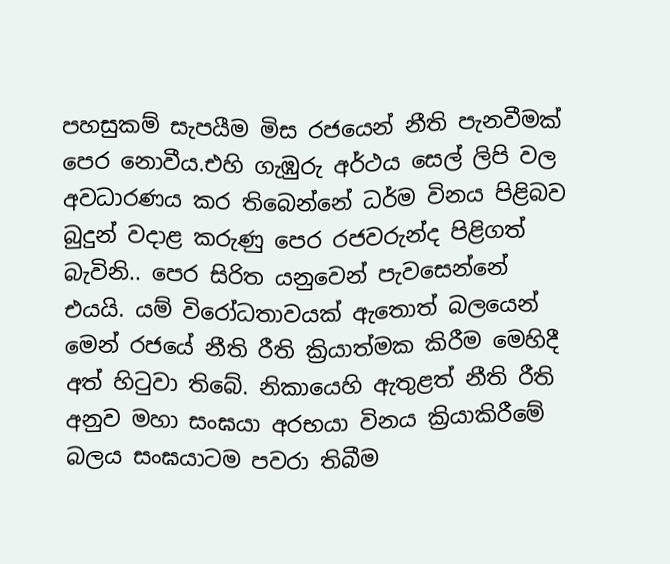පහසුකම් සැපයීම මිස රජයෙන් නීති පැනවීමක් පෙර නොවීය.එහි ගැඹුරු අර්ථය සෙල් ලිපි වල අවධාරණය කර තිබෙන්නේ ධර්ම විනය පිළිබව බුදුන් වදාළ කරුණු පෙර රජවරුන්ද පිළිගත් බැවිනි.. පෙර සිරිත යනුවෙන් පැවසෙන්නේ එයයි. යම් විරෝධතාවයක් ඇතොත් බලයෙන් මෙන් රජයේ නීති රීති ක්‍රියාත්මක කිරීම මෙහිදී අත් හිටුවා තිබේ. නිකායෙහි ඇතුළත් නීති රීති අනුව මහා සංඝයා අරභයා විනය ක්‍රියාකිරීමේ බලය සංඝයාටම පවරා තිබීම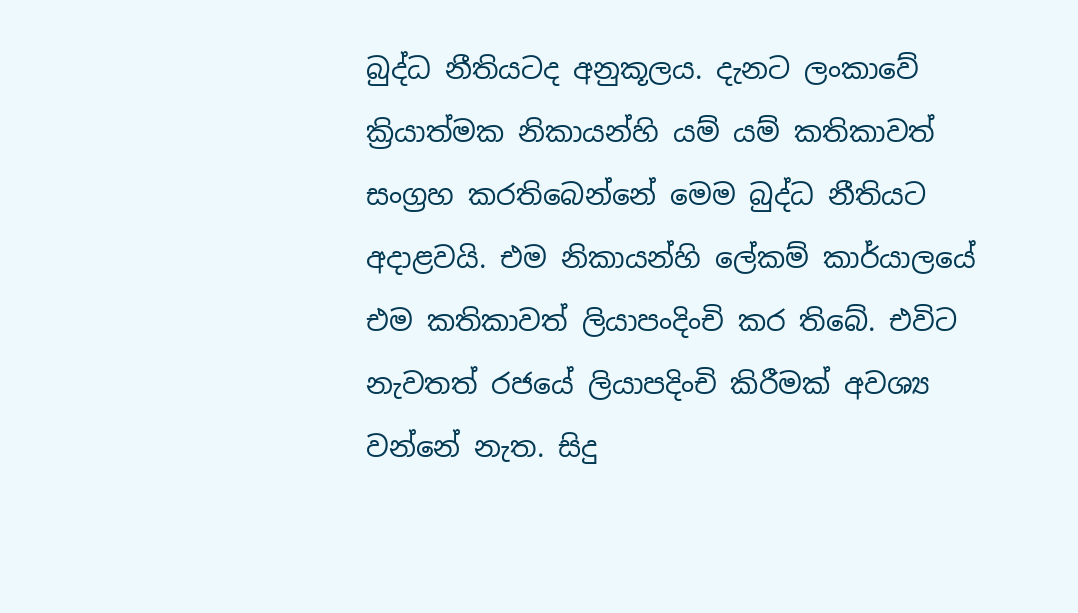බුද්ධ නීතියටද අනුකූලය. දැනට ලංකාවේ ක්‍රියාත්මක නිකායන්හි යම් යම් කතිකාවත් සංග්‍රහ කරතිබෙන්නේ මෙම බුද්ධ නීතියට අදාළවයි. එම නිකායන්හි ලේකම් කාර්යාලයේ එම කතිකාවත් ලියාපංදිංචි කර තිබේ. එවිට නැවතත් රජයේ ලියාපදිංචි කිරීමක් අවශ්‍ය වන්නේ නැත. සිදු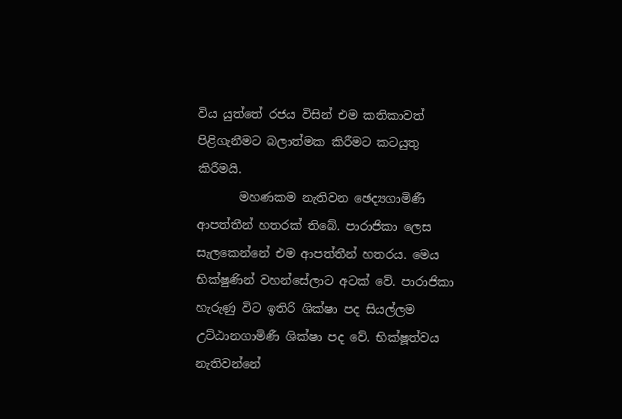විය යුත්තේ රජය විසින් එම කතිකාවත් පිළිගැනීමට බලාත්මක කිරීමට කටයුතු කිරීමයි.
       මහණකම නැතිවන ඡෙද්‍යගාමිණී ආපත්තීන් හතරක් තිබේ. පාරාජිකා ලෙස සැලකෙන්නේ එම ආපත්තීන් හතරය. මෙය භික්ෂුණින් වහන්සේලාට අටක් වේ. පාරාජිකා හැරුණු විට ඉතිරි ශික්ෂා පද සියල්ලම උට්ඨානගාමිණී ශික්ෂා පද වේ. භික්ෂූත්වය නැතිවන්නේ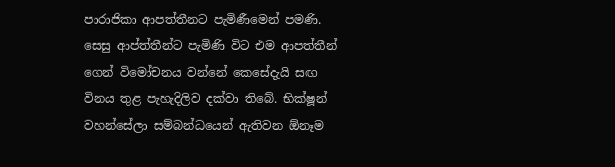පාරාජිකා ආපත්තීනට පැමිණීමෙන් පමණි. සෙසු ආප්ත්තීන්ට පැමිණි විට එම ආපත්තීන් ගෙන් විමෝචනය වන්නේ කෙසේදැයි සඟ විනය තුළ පැහැදිලිව දක්වා තිබේ. භික්ෂූන් වහන්සේලා සම්බන්ධයෙන් ඇතිවන ඕනෑම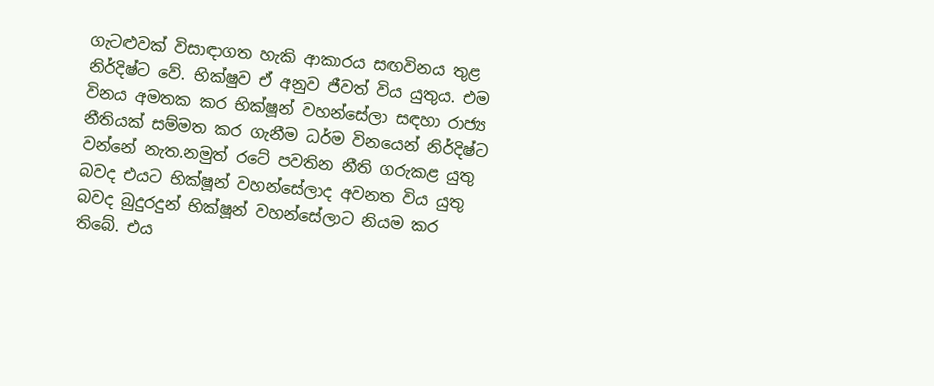ගැටළුවක් විසාඳාගත හැකි ආකාරය සඟවිනය තුළ නිර්දිෂ්ට වේ. භික්ෂුව ඒ අනුව ජීවත් විය යුතුය. එම විනය අමතක කර භික්ෂූන් වහන්සේලා සඳහා රාජ්‍ය නීතියක් සම්මත කර ගැනීම ධර්ම විනයෙන් නිර්දිෂ්ට වන්නේ නැත.නමුත් රටේ පවතින නීති ගරුකළ යුතු බවද එයට භික්ෂූන් වහන්සේලාද අවනත විය යුතු බවද බුදුරදුන් භික්ෂූන් වහන්සේලාට නියම කර තිබේ. එය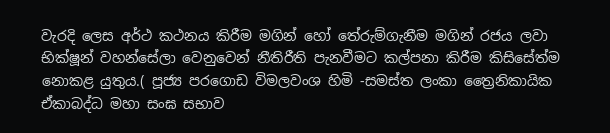වැරදි ලෙස අර්ථ කථනය කිරීම මගින් හෝ තේරුම්ගැනීම මගින් රජය ලවා භික්ෂූන් වහන්සේලා වෙනුවෙන් නීතිරීති පැනවීමට කල්පනා කිරීම කිසිසේත්ම නොකළ යුතුය.( පූජ්‍ය පරගොඩ විමලවංශ හිමි -සමස්ත ලංකා ත්‍රෛනිකායික ඒකාබද්ධ මහා සංඝ සභාව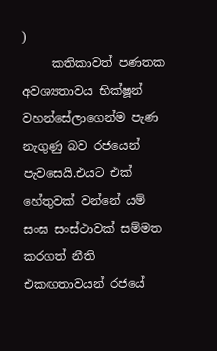)
     කතිකාවත් පණතක අවශ්‍යතාවය භික්ෂූන් වහන්සේලාගෙන්ම පැණ නැගුණු බව රජයෙන් පැවසෙයි.එයට එක් හේතුවක් වන්නේ යම් සංඝ සංස්ථාවක් සම්මත  කරගත් නීති එකඟතාවයන් රජයේ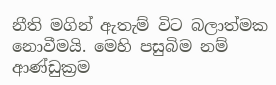නීති මගින් ඇතැම් විට බලාත්මක නොවීමයි. මෙහි පසුබිම නම් ආණ්ඩුක්‍රම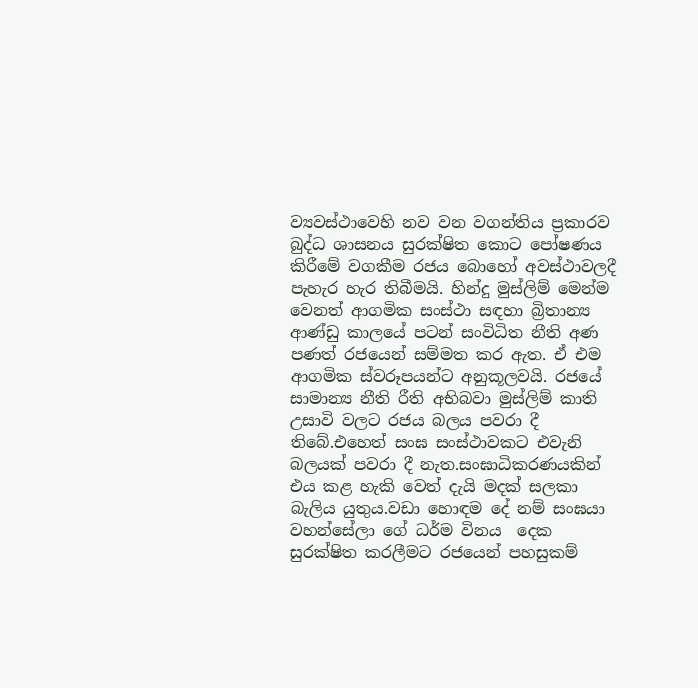ව්‍යවස්ථාවෙහි නව වන වගන්තිය ප්‍රකාරව බුද්ධ ශාසනය සුරක්ෂිත කොට පෝෂණය කිරීමේ වගකීම රජය බොහෝ අවස්ථාවලදී පැහැර හැර තිබීමයි. හින්දු මුස්ලිම් මෙන්ම වෙනත් ආගමික සංස්ථා සඳහා බ්‍රිතාන්‍ය ආණ්ඩු කාලයේ පටන් සංවිධිත නීති අණ පණත් රජයෙන් සම්මත කර ඇත. ඒ එම ආගමික ස්වරූපයන්ට අනුකූලවයි. රජයේ සාමාන්‍ය නීති රීති අභිබවා මුස්ලිම් කාති උසාවි වලට රජය බලය පවරා දී තිබේ.එහෙත් සංඝ සංස්ථාවකට එවැනි බලයක් පවරා දී නැත.සංඝාධිකරණයකින් එය කළ හැකි වෙත් දැයි මදක් සලකා බැලිය යුතුය.වඩා හොඳම දේ නම් සංඝයා වහන්සේලා ගේ ධර්ම විනය  දෙක සුරක්ෂිත කරලීමට රජයෙන් පහසුකම්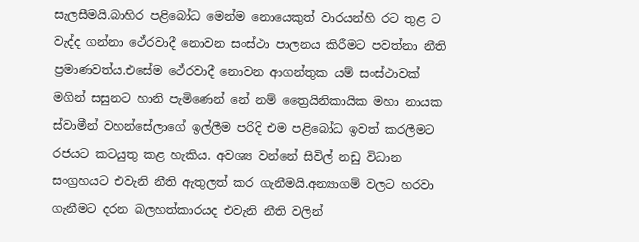සැලසීමයි.බාහිර පළිබෝධ මෙන්ම නොයෙකුත් වාරයන්හි රට තුළ ට වැද්ද ගන්නා ථේරවාදී නොවන සංස්ථා පාලනය කිරීමට පවත්නා නීති ප්‍රමාණවත්ය.එසේම ථේරවාදී නොවන ආගන්තුක යම් සංස්ථාවක් මගින් සසුනට හානි පැමිණෙන් නේ නම් ත්‍රෛයිනිකායික මහා නායක ස්වාමීන් වහන්සේලාගේ ඉල්ලීම පරිදි එම පළිබෝධ ඉවත් කරලීමට රජයට කටයුතු කළ හැකිය. අවශ්‍ය වන්නේ සිවිල් නඩු විධාන සංග්‍රහයට එවැනි නීති ඇතුලත් කර ගැනීමයි.අන්‍යාගම් වලට හරවා ගැනීමට දරන බලහත්කාරයද එවැනි නීති වලින්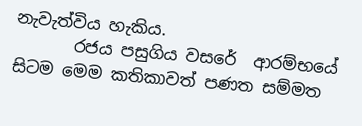නැවැත්විය හැකිය.
       රජය පසුගිය වසරේ  ආරම්භයේ සිටම මෙම කතිකාවත් පණත සම්මත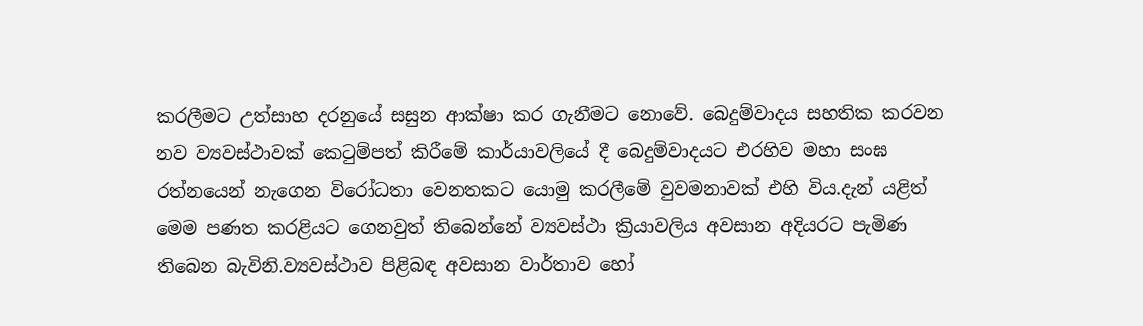කරලීමට උත්සාහ දරනුයේ සසුන ආක්ෂා කර ගැනීමට නොවේ. බෙදුම්වාදය සහතික කරවන නව ව්‍යවස්ථාවක් කෙටුම්පත් කිරීමේ කාර්යාවලියේ දී බෙදුම්වාදයට එරහිව මහා සංඝ රත්නයෙන් නැගෙන විරෝධතා වෙනතකට යොමු කරලීමේ වුවමනාවක් එහි විය.දැන් යළිත් මෙම පණත කරළියට ගෙනවුත් තිබෙන්නේ ව්‍යවස්ථා ක්‍රියාවලිය අවසාන අදියරට පැමිණ තිබෙන බැවිනි.ව්‍යවස්ථාව පිළිබඳ අවසාන වාර්තාව හෝ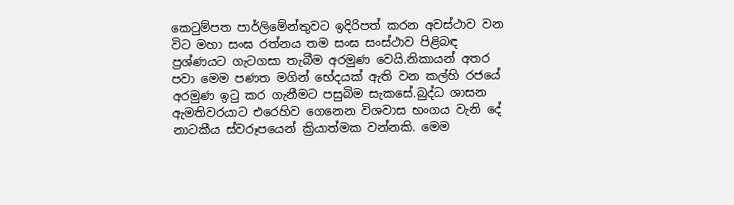කෙටුම්පත පාර්ලිමේන්තුවට ඉදිරිපත් කරන අවස්ථාව වන විට මහා සංඝ රත්නය තම සංඝ සංස්ථාව පිළිබඳ ප්‍රශ්ණයට ගැටගසා තැබීම අරමුණ වෙයි.නිකායන් අතර පවා මෙම පණත මගින් භේදයක් ඇති වන කල්හි රජයේ අරමුණ ඉටු කර ගැනීමට පසුබිම සැකසේ.බුද්ධ ශාසන ඇමතිවරයාට එරෙහිව ගෙනෙන විශවාස භංගය වැනි දේ නාටකීය ස්වරූපයෙන් ක්‍රියාත්මක වන්නකි. මෙම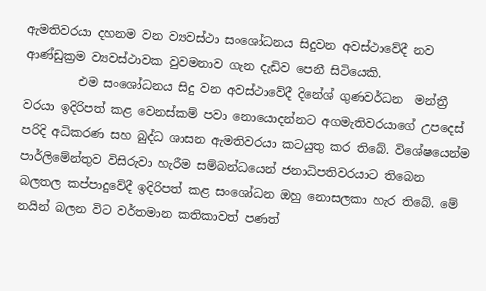ඇමතිවරයා දහනම වන ව්‍යවස්ථා සංශෝධනය සිදුවන අවස්ථාවේදී නව ආණ්ඩුක්‍රම ව්‍යවස්ථාවක වුවමනාව ගැන දැඩිව පෙනී සිටියෙකි.
         එම සංශෝධනය සිදු වන අවස්ථාවේදී දිනේශ් ගුණවර්ධන  මන්ත්‍රී වරයා ඉදිරිපත් කළ වෙනස්කම් පවා නොයොදන්නට අගමැතිවරයාගේ උපදෙස් පරිදි අධිකරණ සහ බුද්ධ ශාසන ඇමතිවරයා කටයුතු කර තිබේ. විශේෂයෙන්ම පාර්ලිමේන්තුව විසිරුවා හැරීම සම්බන්ධයෙන් ජනාධිපතිවරයාට තිබෙන බලතල කප්පාදුවේදී ඉදිරිපත් කළ සංශෝධන ඔහු නොසලකා හැර තිබේ. මේ නයින් බලන විට වර්තමාන කතිකාවත් පණත්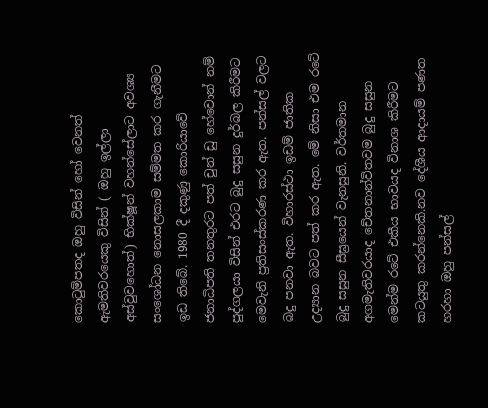කොටුම්පතද ඔහු විසින් හෝ වෙනත් ඇමතිවරයෙකු විසින් ( ඔහු ඉල්ලා අස්වුවහොත්) භික්ෂූන් වහන්සේලාට අවශ්‍ය සංශෝධන නොසලකාම සම්මත කර ගැනීමට ඉඩ තිබේ. 1980 දී දකුණු කොරියාවේ ජනාධිපති තනතුරට පත් චුන් ඩු හේවොන් නම් පුද්ගලයා විසින් එරට බුදු සසුන දුර්බල කිරීමට මෙවැනි ප්‍රතිසංස්කරණ කර ඇත. පන්සල් වලට බදු පනවා ඇත. විහාරස්ථා ඉඩම් ජාතික උද්‍යාන බවට පත් කර ඇත. මේ නිසා එම රටේ බුදු සසුන සීඝ්‍රයෙන් වැනසුනි. වර්තමාන අගමැතිවරයාද චේතනාන්විතවම බුදු සසුන මෙන්ම රටේ එකීය භාවයද විනාශ කිරීමට කටයුතු කරන්නෙකි.නව දේශීය ආදායම් පණත හරහා ඔහු පන්සල්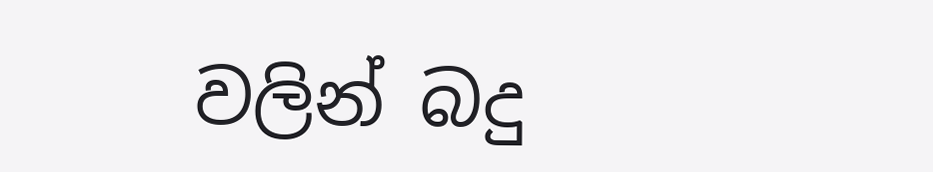වලින් බදු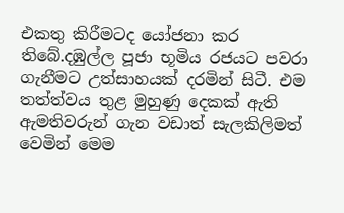එකතු කිරීමටද යෝජනා කර තිබේ.දඹුල්ල පූජා භූමිය රජයට පවරා ගැනීමට උත්සාහයක් දරමින් සිටී. එම තත්ත්වය තුළ මුහුණු දෙකක් ඇති ඇමතිවරුන් ගැන වඩාත් සැලකිලිමත් වෙමින් මෙම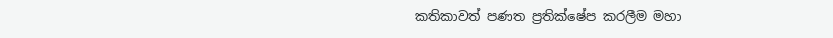කතිකාවත් පණත ප්‍රතික්ෂේප කරලීම මහා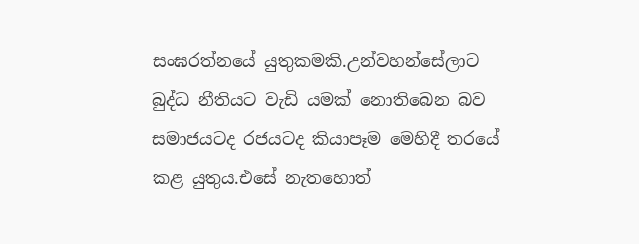සංඝරත්නයේ යුතුකමකි.උන්වහන්සේලාට බුද්ධ නීතියට වැඩි යමක් නොතිබෙන බව සමාජයටද රජයටද කියාපෑම මෙහිදී තරයේ කළ යුතුය.එසේ නැතහොත්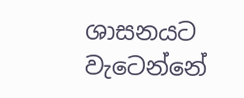ශාසනයට වැටෙන්නේ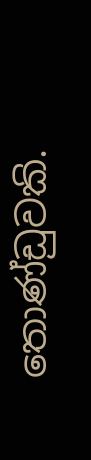තොණ්ඩුවකි.